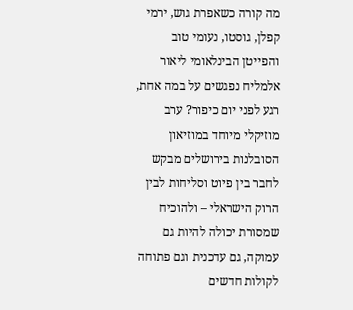מה קורה כשאפרת גוש, ירמי קפלן, גוסטו, נעומי טוב והפייטן הבינלאומי ליאור אלמליח נפגשים על במה אחת, רגע לפני יום כיפור? ערב מוזיקלי מיוחד במוזיאון הסובלנות בירושלים מבקש לחבר בין פיוט וסליחות לבין הרוק הישראלי – ולהוכיח שמסורת יכולה להיות גם עמוקה, גם עדכנית וגם פתוחה לקולות חדשים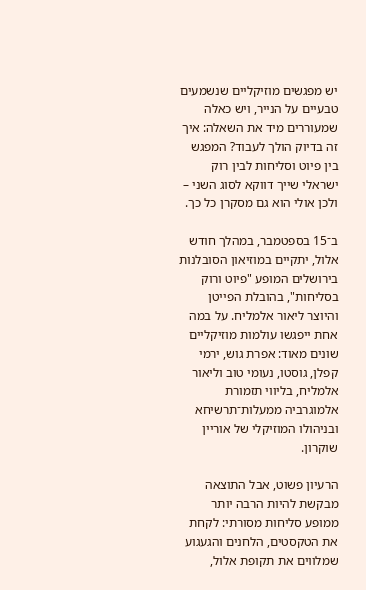יש מפגשים מוזיקליים שנשמעים טבעיים על הנייר, ויש כאלה שמעוררים מיד את השאלה: איך זה בדיוק הולך לעבוד? המפגש בין פיוט וסליחות לבין רוק ישראלי שייך דווקא לסוג השני – ולכן אולי הוא גם מסקרן כל כך.

ב־15 בספטמבר, במהלך חודש אלול, יתקיים במוזיאון הסובלנות בירושלים המופע "פיוט ורוק בסליחות", בהובלת הפייטן והיוצר ליאור אלמליח. על במה אחת ייפגשו עולמות מוזיקליים שונים מאוד: אפרת גוש, ירמי קפלן, גוסטו, נעומי טוב וליאור אלמליח, בליווי תזמורת אלמוגרביה ממעלות־תרשיחא ובניהולו המוזיקלי של אוריין שוקרון.

הרעיון פשוט, אבל התוצאה מבקשת להיות הרבה יותר ממופע סליחות מסורתי: לקחת את הטקסטים, הלחנים והגעגוע שמלווים את תקופת אלול,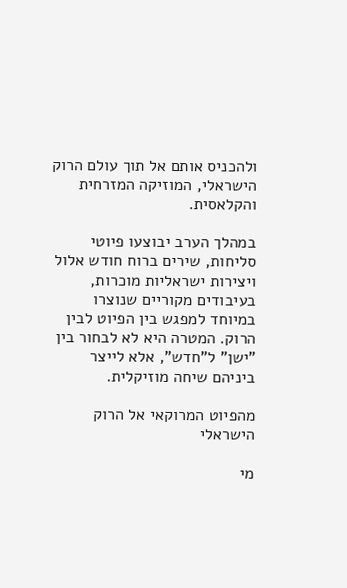ולהכניס אותם אל תוך עולם הרוק הישראלי, המוזיקה המזרחית והקלאסית.

במהלך הערב יבוצעו פיוטי סליחות, שירים ברוח חודש אלול ויצירות ישראליות מוכרות, בעיבודים מקוריים שנוצרו במיוחד למפגש בין הפיוט לבין הרוק. המטרה היא לא לבחור בין "ישן" ל"חדש", אלא לייצר ביניהם שיחה מוזיקלית.

מהפיוט המרוקאי אל הרוק הישראלי

מי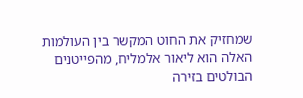שמחזיק את החוט המקשר בין העולמות האלה הוא ליאור אלמליח, מהפייטנים הבולטים בזירה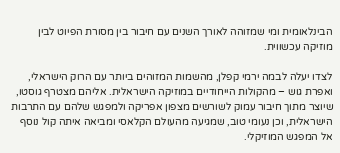הבינלאומית ומי שמזוהה לאורך השנים עם חיבור בין מסורת הפיוט לבין מוזיקה עכשווית.

לצדו יעלה לבמה ירמי קפלן, מהשמות המזוהים ביותר עם הרוק הישראלי, ואפרת גוש – מהקולות הייחודיים במוזיקה הישראלית. אליהם מצטרף גוסטו, שיוצר מתוך חיבור עמוק לשורשים מצפון אפריקה ולמפגש שלהם עם התרבות הישראלית, וכן נעומי טוב, שמגיעה מהעולם הקלאסי ומביאה איתה קול נוסף אל המפגש המוזיקלי.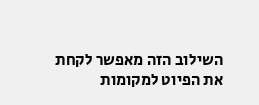השילוב הזה מאפשר לקחת את הפיוט למקומות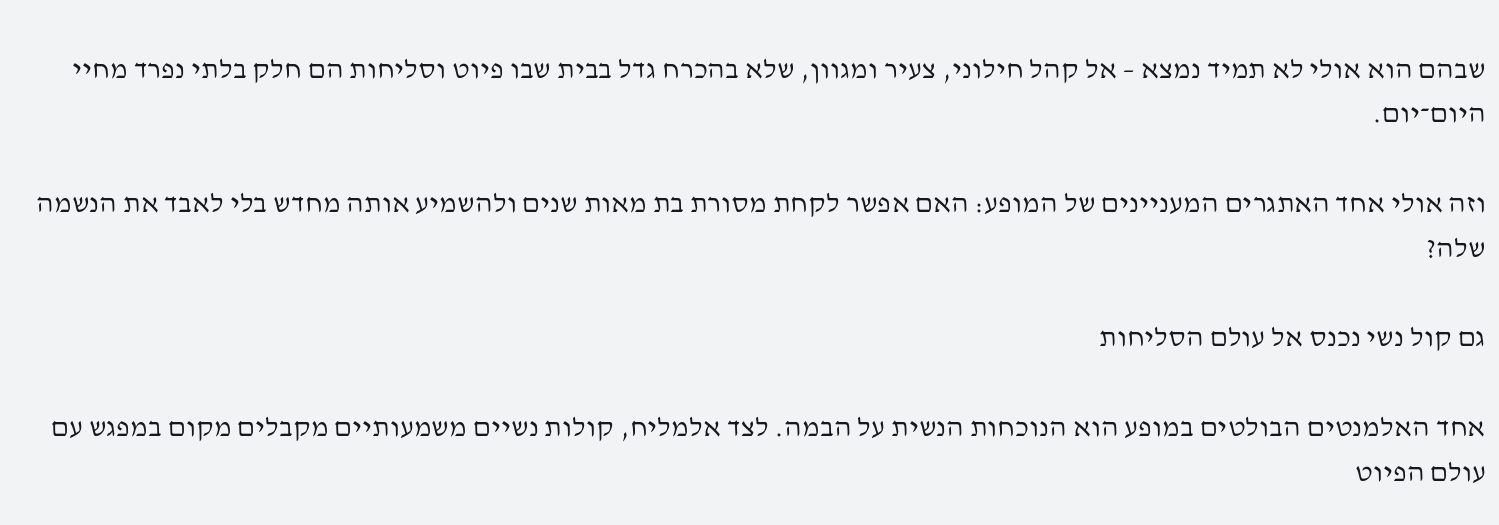שבהם הוא אולי לא תמיד נמצא – אל קהל חילוני, צעיר ומגוון, שלא בהכרח גדל בבית שבו פיוט וסליחות הם חלק בלתי נפרד מחיי היום־יום.

וזה אולי אחד האתגרים המעניינים של המופע: האם אפשר לקחת מסורת בת מאות שנים ולהשמיע אותה מחדש בלי לאבד את הנשמה שלה?

גם קול נשי נכנס אל עולם הסליחות

אחד האלמנטים הבולטים במופע הוא הנוכחות הנשית על הבמה. לצד אלמליח, קולות נשיים משמעותיים מקבלים מקום במפגש עם עולם הפיוט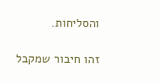והסליחות.

זהו חיבור שמקבל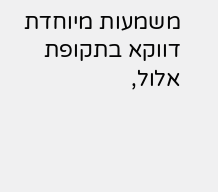משמעות מיוחדת דווקא בתקופת אלול,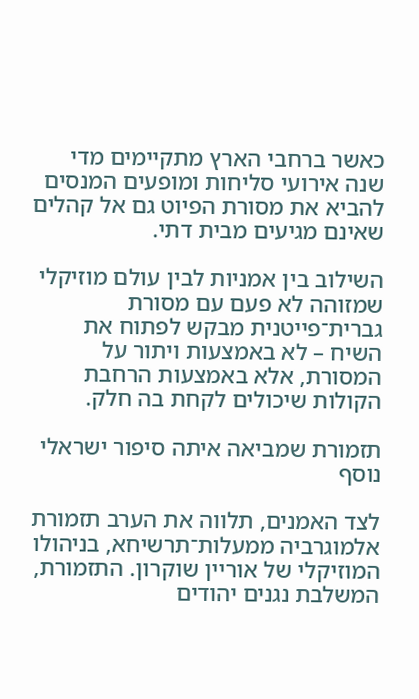כאשר ברחבי הארץ מתקיימים מדי שנה אירועי סליחות ומופעים המנסים להביא את מסורת הפיוט גם אל קהלים שאינם מגיעים מבית דתי.

השילוב בין אמניות לבין עולם מוזיקלי שמזוהה לא פעם עם מסורת גברית־פייטנית מבקש לפתוח את השיח – לא באמצעות ויתור על המסורת, אלא באמצעות הרחבת הקולות שיכולים לקחת בה חלק.

תזמורת שמביאה איתה סיפור ישראלי נוסף

לצד האמנים, תלווה את הערב תזמורת אלמוגרביה ממעלות־תרשיחא, בניהולו המוזיקלי של אוריין שוקרון. התזמורת, המשלבת נגנים יהודים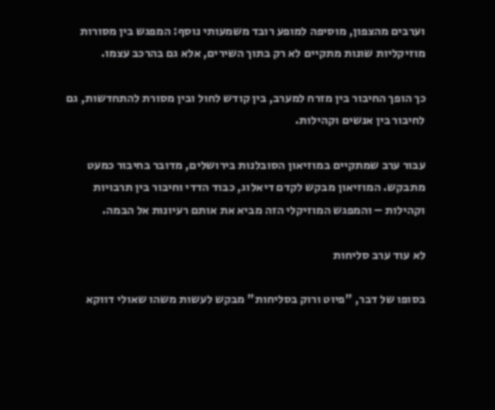וערבים מהצפון, מוסיפה למופע רובד משמעותי נוסף: המפגש בין מסורות מוזיקליות שונות מתקיים לא רק בתוך השירים, אלא גם בהרכב עצמו.

כך הופך החיבור בין מזרח למערב, בין קודש לחול ובין מסורת להתחדשות, גם לחיבור בין אנשים וקהילות.

עבור ערב שמתקיים במוזיאון הסובלנות בירושלים, מדובר בחיבור כמעט מתבקש. המוזיאון מבקש לקדם דיאלוג, כבוד הדדי וחיבור בין תרבויות וקהילות – והמפגש המוזיקלי הזה מביא את אותם רעיונות אל הבמה.

לא עוד ערב סליחות

בסופו של דבר, "פיוט ורוק בסליחות" מבקש לעשות משהו שאולי דווקא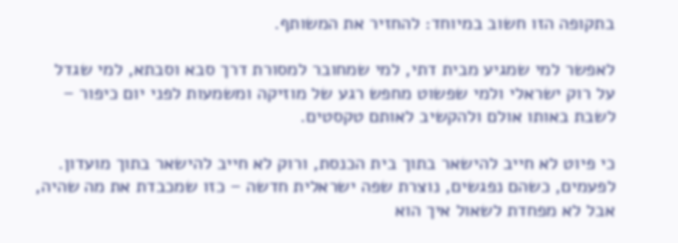בתקופה הזו חשוב במיוחד: להחזיר את המשותף.

לאפשר למי שמגיע מבית דתי, למי שמחובר למסורת דרך סבא וסבתא, למי שגדל על רוק ישראלי ולמי שפשוט מחפש רגע של מוזיקה ומשמעות לפני יום כיפור – לשבת באותו אולם ולהקשיב לאותם טקסטים.

כי פיוט לא חייב להישאר בתוך בית הכנסת, ורוק לא חייב להישאר בתוך מועדון. לפעמים, כשהם נפגשים, נוצרת שפה ישראלית חדשה – כזו שמכבדת את מה שהיה, אבל לא מפחדת לשאול איך הוא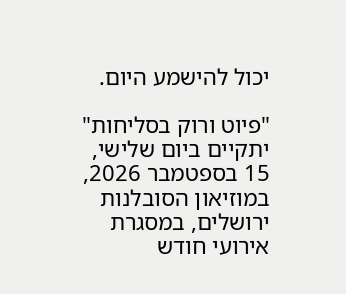יכול להישמע היום.

"פיוט ורוק בסליחות" יתקיים ביום שלישי, 15 בספטמבר 2026, במוזיאון הסובלנות ירושלים, במסגרת אירועי חודש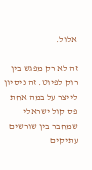אלול.

זה לא רק מפגש בין רוק לפיוט. זה ניסיון לייצר על במה אחת פס קול ישראלי שמחבר בין שורשים עתיקים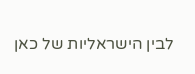לבין הישראליות של כאן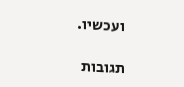ועכשיו.

תגובות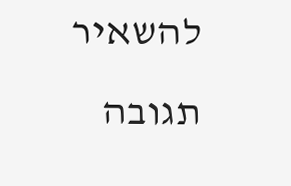להשאיר תגובה